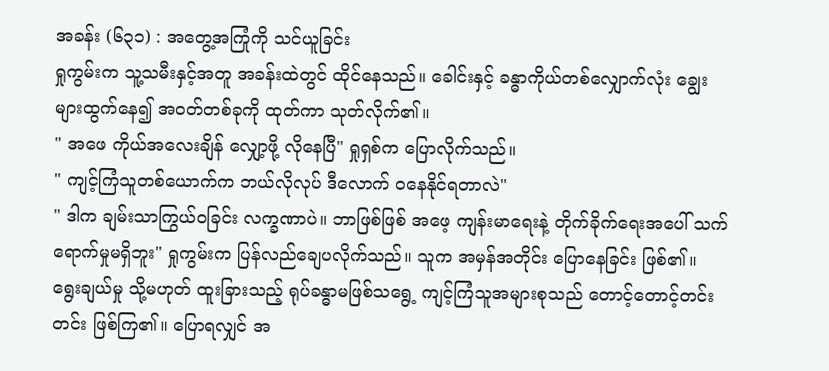အခန်း (၆၃၁) : အတွေ့အကြုံကို သင်ယူခြင်း
ရှုကွမ်းက သူ့သမီးနှင့်အတူ အခန်းထဲတွင် ထိုင်နေသည်။ ခေါင်းနှင့် ခန္ဓာကိုယ်တစ်လျှောက်လုံး ချွေးများထွက်နေ၍ အဝတ်တစ်ခုကို ထုတ်ကာ သုတ်လိုက်၏။
" အဖေ ကိုယ်အလေးချိန် လျှော့ဖို့ လိုနေပြီ" ရှုရှစ်က ပြောလိုက်သည်။
" ကျင့်ကြံသူတစ်ယောက်က ဘယ်လိုလုပ် ဒီလောက် ဝနေနိုင်ရတာလဲ"
" ဒါက ချမ်းသာကြွယ်ဝခြင်း လက္ခဏာပဲ။ ဘာဖြစ်ဖြစ် အဖေ့ ကျန်းမာရေးနဲ့ တိုက်ခိုက်ရေးအပေါ် သက်ရောက်မှုမရှိဘူး" ရှုကွမ်းက ပြန်လည်ချေပလိုက်သည်။ သူက အမှန်အတိုင်း ပြောနေခြင်း ဖြစ်၏။ ရွေးချယ်မှု သို့မဟုတ် ထူးခြားသည့် ရုပ်ခန္ဓာမဖြစ်သရွေ့ ကျင့်ကြံသူအများစုသည် တောင့်တောင့်တင်းတင်း ဖြစ်ကြ၏။ ပြောရလျှင် အ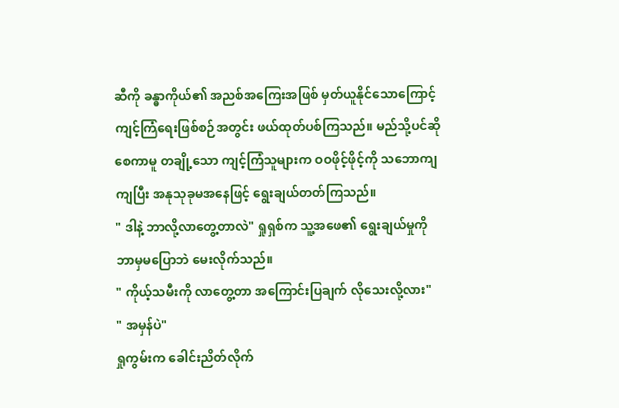ဆီကို ခန္ဓာကိုယ်၏ အညစ်အကြေးအဖြစ် မှတ်ယူနိုင်သောကြောင့် ကျင့်ကြံရေးဖြစ်စဉ်အတွင်း ဖယ်ထုတ်ပစ်ကြသည်။ မည်သို့ပင်ဆိုစေကာမူ တချို့သော ကျင့်ကြံသူများက ဝဝဖိုင့်ဖိုင့်ကို သဘောကျကျပြီး အနုသုခုမအနေဖြင့် ရွေးချယ်တတ်ကြသည်။
" ဒါနဲ့ ဘာလို့လာတွေ့တာလဲ" ရှုရှစ်က သူ့အဖေ၏ ရွေးချယ်မှုကို ဘာမှမပြောဘဲ မေးလိုက်သည်။
" ကိုယ့်သမီးကို လာတွေ့တာ အကြောင်းပြချက် လိုသေးလို့လား"
" အမှန်ပဲ"
ရှုကွမ်းက ခေါင်းညိတ်လိုက်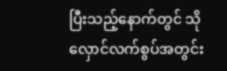ပြီးသည့်နောက်တွင် သိုလှောင်လက်စွပ်အတွင်း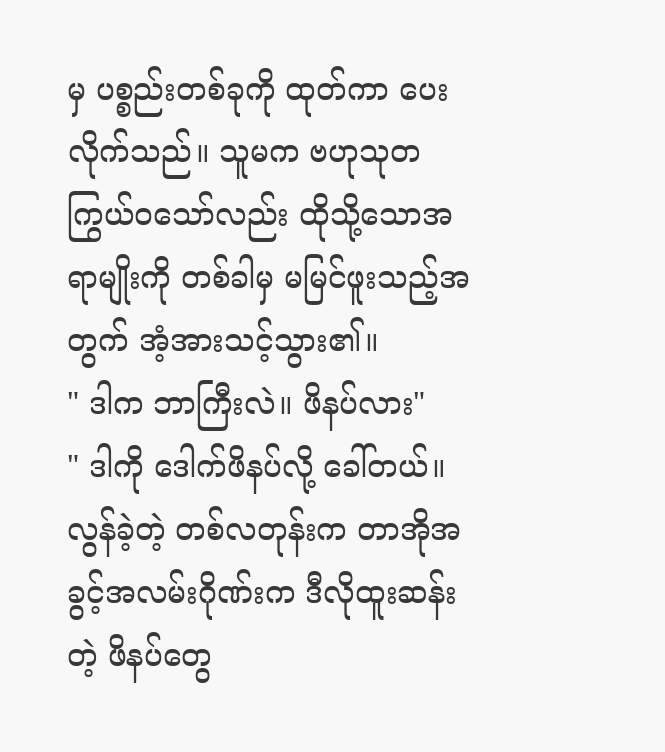မှ ပစ္စည်းတစ်ခုကို ထုတ်ကာ ပေးလိုက်သည်။ သူမက ဗဟုသုတကြွယ်ဝသော်လည်း ထိုသို့သောအရာမျိုးကို တစ်ခါမှ မမြင်ဖူးသည့်အတွက် အံ့အားသင့်သွား၏။
" ဒါက ဘာကြီးလဲ။ ဖိနပ်လား"
" ဒါကို ဒေါက်ဖိနပ်လို့ ခေါ်တယ်။ လွန်ခဲ့တဲ့ တစ်လတုန်းက တာအိုအခွင့်အလမ်းဂိုဏ်းက ဒီလိုထူးဆန်းတဲ့ ဖိနပ်တွေ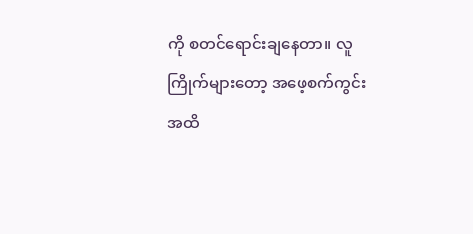ကို စတင်ရောင်းချနေတာ။ လူကြိုက်များတော့ အဖေ့စက်ကွင်းအထိ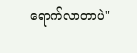ရောက်လာတာပဲ"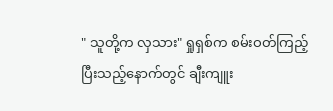" သူတို့က လှသား" ရှုရှစ်က စမ်းဝတ်ကြည့်ပြီးသည့်နောက်တွင် ချီးကျူး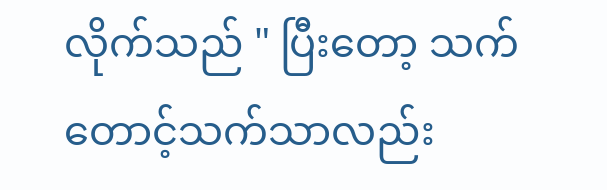လိုက်သည် " ပြီးတော့ သက်တောင့်သက်သာလည်း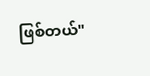ဖြစ်တယ်"